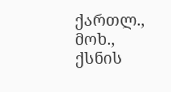ქართლ., მოხ., ქსნის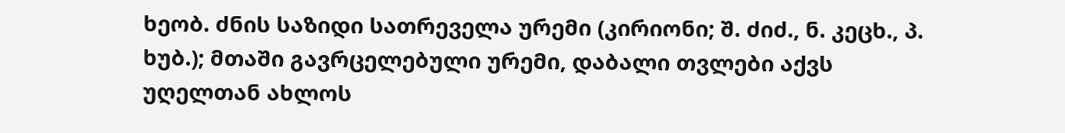ხეობ. ძნის საზიდი სათრეველა ურემი (კირიონი; შ. ძიძ., ნ. კეცხ., პ. ხუბ.); მთაში გავრცელებული ურემი, დაბალი თვლები აქვს უღელთან ახლოს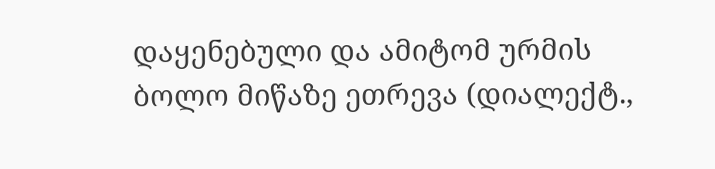დაყენებული და ამიტომ ურმის ბოლო მიწაზე ეთრევა (დიალექტ.,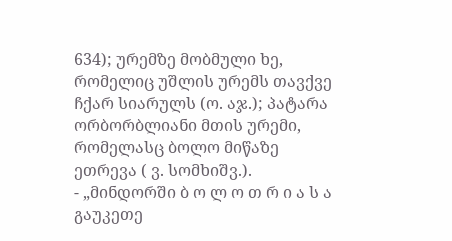634); ურემზე მობმული ხე, რომელიც უშლის ურემს თავქვე ჩქარ სიარულს (ო. აჯ.); პატარა ორბორბლიანი მთის ურემი, რომელასც ბოლო მიწაზე ეთრევა ( ვ. სომხიშვ.).
- „მინდორში ბ ო ლ ო თ რ ი ა ს ა გაუკეთე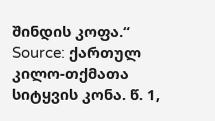შინდის კოფა.“
Source: ქართულ კილო-თქმათა სიტყვის კონა. წ. 1,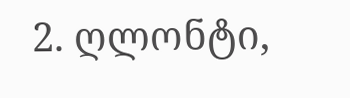2. ღლონტი,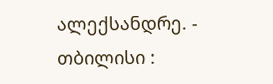ალექსანდრე. - თბილისი :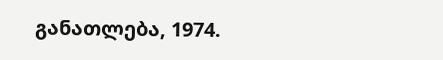განათლება, 1974.